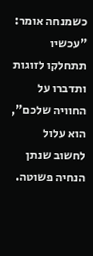כשמנחה אומר: "עכשיו תתחלקו לזוגות ותדברו על החוויה שלכם", הוא עלול לחשוב שנתן הנחיה פשוטה.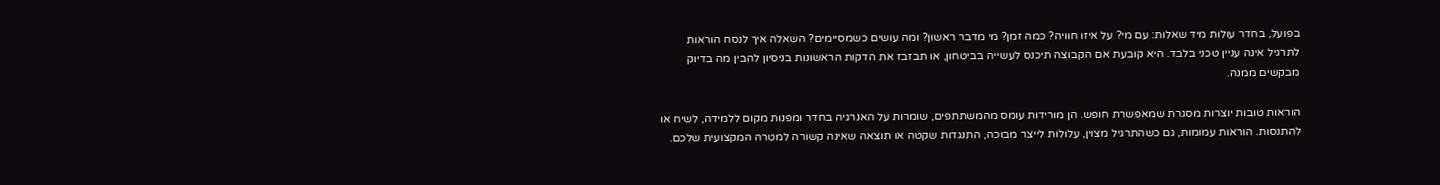בפועל, בחדר עולות מיד שאלות: עם מי? על איזו חוויה? כמה זמן? מי מדבר ראשון? ומה עושים כשמסיימים? השאלה איך לנסח הוראות לתרגיל אינה עניין טכני בלבד. היא קובעת אם הקבוצה תיכנס לעשייה בביטחון, או תבזבז את הדקות הראשונות בניסיון להבין מה בדיוק מבקשים ממנה.

הוראות טובות יוצרות מסגרת שמאפשרת חופש. הן מורידות עומס מהמשתתפים, שומרות על האנרגיה בחדר ומפנות מקום ללמידה, לשיח או להתנסות. הוראות עמומות, גם כשהתרגיל מצוין, עלולות לייצר מבוכה, התנגדות שקטה או תוצאה שאינה קשורה למטרה המקצועית שלכם.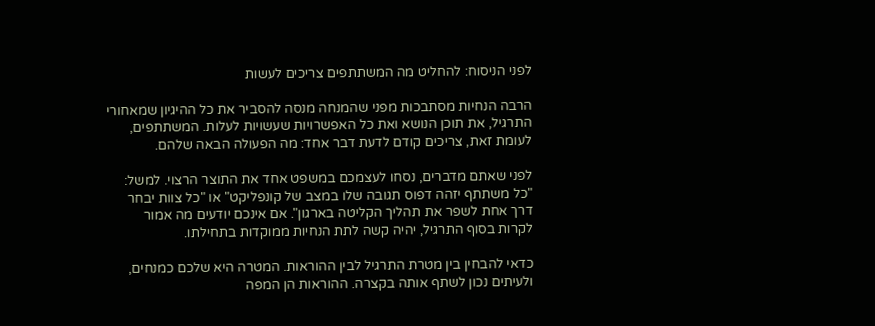לפני הניסוח: להחליט מה המשתתפים צריכים לעשות

הרבה הנחיות מסתבכות מפני שהמנחה מנסה להסביר את כל ההיגיון שמאחורי התרגיל, את תוכן הנושא ואת כל האפשרויות שעשויות לעלות. המשתתפים, לעומת זאת, צריכים קודם לדעת דבר אחד: מה הפעולה הבאה שלהם.

לפני שאתם מדברים, נסחו לעצמכם במשפט אחד את התוצר הרצוי. למשל: "כל משתתף יזהה דפוס תגובה שלו במצב של קונפליקט" או "כל צוות יבחר דרך אחת לשפר את תהליך הקליטה בארגון". אם אינכם יודעים מה אמור לקרות בסוף התרגיל, יהיה קשה לתת הנחיות ממוקדות בתחילתו.

כדאי להבחין בין מטרת התרגיל לבין ההוראות. המטרה היא שלכם כמנחים, ולעיתים נכון לשתף אותה בקצרה. ההוראות הן המפה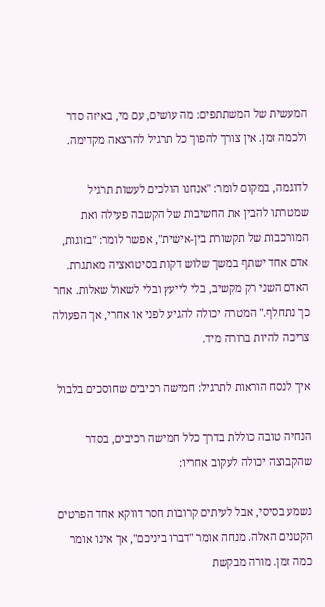המעשית של המשתתפים: מה עושים, עם מי, באיזה סדר ולכמה זמן. אין צורך להפוך כל תרגיל להרצאה מקדימה.

לדוגמה, במקום לומר: "אנחנו הולכים לעשות תרגיל שמטרתו להבין את החשיבות של הקשבה פעילה ואת המורכבות של תקשורת בין-אישית", אפשר לומר: "בזוגות, אדם אחד ישתף במשך שלוש דקות בסיטואציה מאתגרת. האדם השני רק מקשיב, בלי לייעץ ובלי לשאול שאלות. אחר כך נתחלף." המטרה יכולה להגיע לפני או אחרי, אך הפעולה צריכה להיות ברורה מיד.

איך לנסח הוראות לתרגיל: חמישה רכיבים שחוסכים בלבול

הנחיה טובה כוללת בדרך כלל חמישה רכיבים, בסדר שהקבוצה יכולה לעקוב אחריו:

נשמע בסיסי, אבל לעיתים קרובות חסר דווקא אחד הפרטים הקטנים האלה. מנחה אומר "דברו ביניכם", אך אינו אומר כמה זמן. מורה מבקשת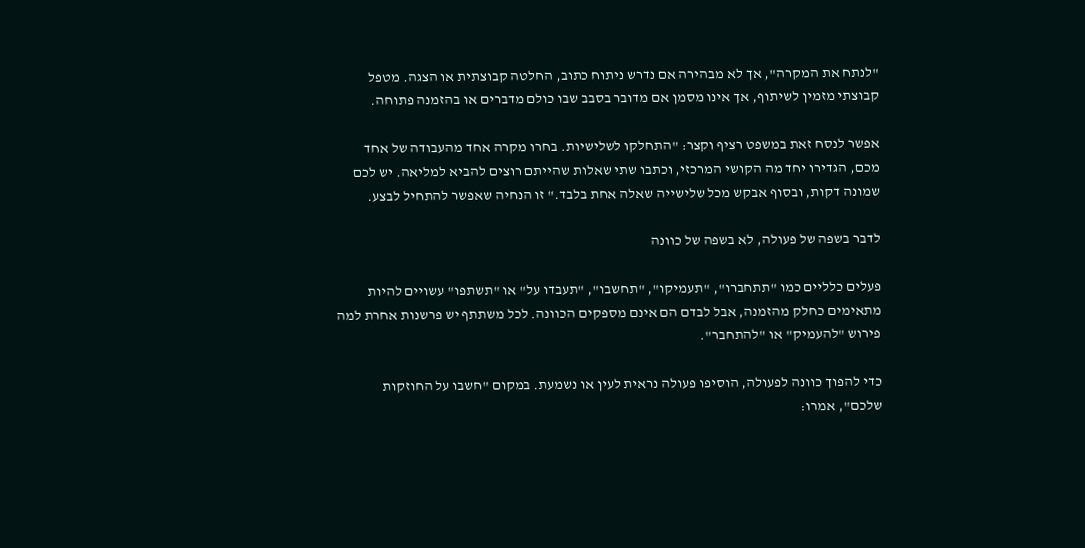"לנתח את המקרה", אך לא מבהירה אם נדרש ניתוח כתוב, החלטה קבוצתית או הצגה. מטפל קבוצתי מזמין לשיתוף, אך אינו מסמן אם מדובר בסבב שבו כולם מדברים או בהזמנה פתוחה.

אפשר לנסח זאת במשפט רציף וקצר: "התחלקו לשלישיות. בחרו מקרה אחד מהעבודה של אחד מכם, הגדירו יחד מה הקושי המרכזי, וכתבו שתי שאלות שהייתם רוצים להביא למליאה. יש לכם שמונה דקות, ובסוף אבקש מכל שלישייה שאלה אחת בלבד." זו הנחיה שאפשר להתחיל לבצע.

לדבר בשפה של פעולה, לא בשפה של כוונה

פעלים כלליים כמו "תתחברו", "תעמיקו", "תחשבו", "תעבדו על" או "תשתפו" עשויים להיות מתאימים כחלק מהזמנה, אבל לבדם הם אינם מספקים הכוונה. לכל משתתף יש פרשנות אחרת למה פירוש "להעמיק" או "להתחבר".

כדי להפוך כוונה לפעולה, הוסיפו פעולה נראית לעין או נשמעת. במקום "חשבו על החוזקות שלכם", אמרו: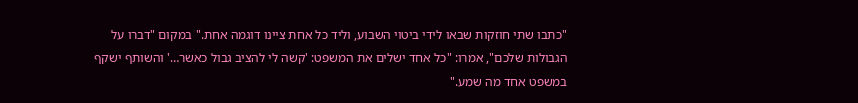"כתבו שתי חוזקות שבאו לידי ביטוי השבוע, וליד כל אחת ציינו דוגמה אחת." במקום "דברו על הגבולות שלכם", אמרו: "כל אחד ישלים את המשפט: 'קשה לי להציב גבול כאשר…' והשותף ישקף במשפט אחד מה שמע."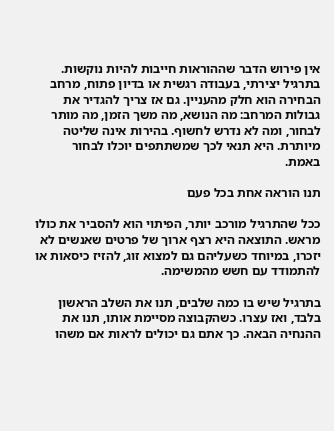אין פירוש הדבר שההוראות חייבות להיות נוקשות. בתרגיל יצירתי, בעבודה רגשית או בדיון פתוח, מרחב הבחירה הוא חלק מהעניין. גם אז צריך להגדיר את גבולות המרחב: מה הנושא, מה משך הזמן, מה מותר לבחור, ומה לא נדרש לחשוף. בהירות אינה שליטה מיותרת. היא תנאי לכך שמשתתפים יוכלו לבחור באמת.

תנו הוראה אחת בכל פעם

ככל שהתרגיל מורכב יותר, הפיתוי הוא להסביר את כולו מראש. התוצאה היא רצף ארוך של פרטים שאנשים לא יזכרו, במיוחד כשעליהם גם למצוא זוג, להזיז כיסאות או להתמודד עם חשש מהמשימה.

בתרגיל שיש בו כמה שלבים, תנו את השלב הראשון בלבד, ואז עצרו. כשהקבוצה מסיימת אותו, תנו את ההנחיה הבאה. כך אתם גם יכולים לראות אם משהו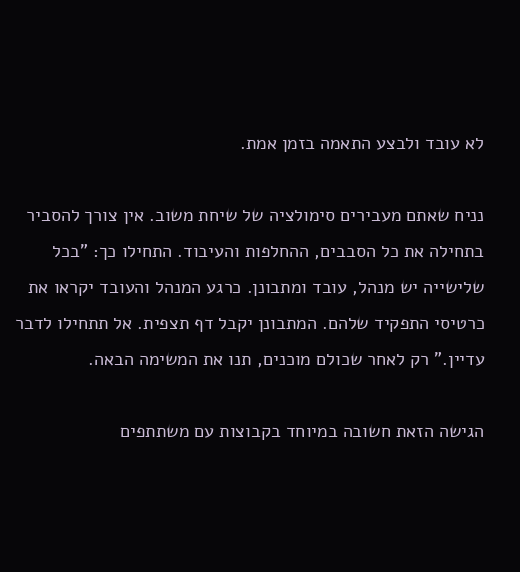לא עובד ולבצע התאמה בזמן אמת.

נניח שאתם מעבירים סימולציה של שיחת משוב. אין צורך להסביר בתחילה את כל הסבבים, ההחלפות והעיבוד. התחילו כך: "בכל שלישייה יש מנהל, עובד ומתבונן. כרגע המנהל והעובד יקראו את כרטיסי התפקיד שלהם. המתבונן יקבל דף תצפית. אל תתחילו לדבר עדיין." רק לאחר שכולם מוכנים, תנו את המשימה הבאה.

הגישה הזאת חשובה במיוחד בקבוצות עם משתתפים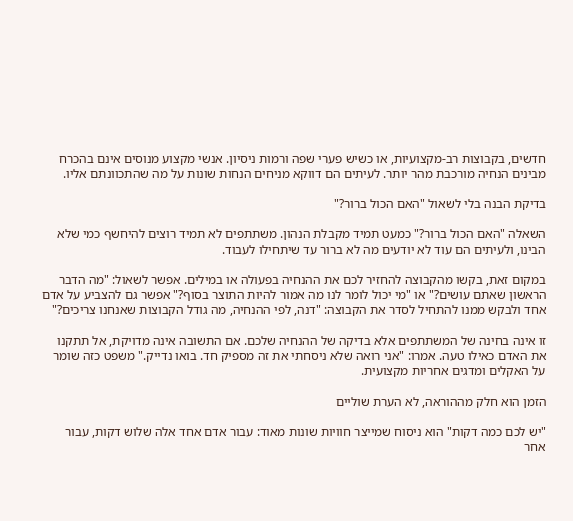חדשים, בקבוצות רב-מקצועיות, או כשיש פערי שפה ורמות ניסיון. אנשי מקצוע מנוסים אינם בהכרח מבינים הנחיה מורכבת מהר יותר. לעיתים הם דווקא מניחים הנחות שונות על מה שהתכוונתם אליו.

בדיקת הבנה בלי לשאול "האם הכול ברור?"

השאלה "האם הכול ברור?" כמעט תמיד מקבלת הנהון. משתתפים לא תמיד רוצים להיחשף כמי שלא הבינו, ולעיתים הם עוד לא יודעים מה לא ברור עד שיתחילו לעבוד.

במקום זאת, בקשו מהקבוצה להחזיר לכם את ההנחיה בפעולה או במילים. אפשר לשאול: "מה הדבר הראשון שאתם עושים?" או "מי יכול לומר לנו מה אמור להיות התוצר בסוף?" אפשר גם להצביע על אדם אחד ולבקש ממנו להתחיל לסדר את הקבוצה: "דנה, לפי ההנחיה, מה גודל הקבוצות שאנחנו צריכים?"

זו אינה בחינה של המשתתפים אלא בדיקה של ההנחיה שלכם. אם התשובה אינה מדויקת, אל תתקנו את האדם כאילו טעה. אמרו: "אני רואה שלא ניסחתי את זה מספיק חד. בואו נדייק." משפט כזה שומר על האקלים ומדגים אחריות מקצועית.

הזמן הוא חלק מההוראה, לא הערת שוליים

"יש לכם כמה דקות" הוא ניסוח שמייצר חוויות שונות מאוד: עבור אדם אחד אלה שלוש דקות, עבור אחר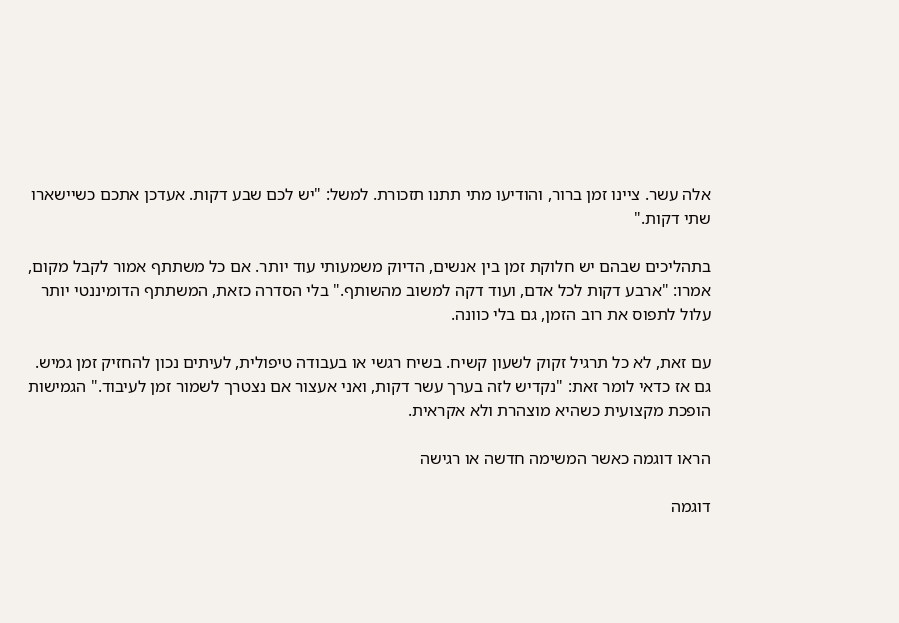אלה עשר. ציינו זמן ברור, והודיעו מתי תתנו תזכורת. למשל: "יש לכם שבע דקות. אעדכן אתכם כשיישארו שתי דקות."

בתהליכים שבהם יש חלוקת זמן בין אנשים, הדיוק משמעותי עוד יותר. אם כל משתתף אמור לקבל מקום, אמרו: "ארבע דקות לכל אדם, ועוד דקה למשוב מהשותף." בלי הסדרה כזאת, המשתתף הדומיננטי יותר עלול לתפוס את רוב הזמן, גם בלי כוונה.

עם זאת, לא כל תרגיל זקוק לשעון קשיח. בשיח רגשי או בעבודה טיפולית, לעיתים נכון להחזיק זמן גמיש. גם אז כדאי לומר זאת: "נקדיש לזה בערך עשר דקות, ואני אעצור אם נצטרך לשמור זמן לעיבוד." הגמישות הופכת מקצועית כשהיא מוצהרת ולא אקראית.

הראו דוגמה כאשר המשימה חדשה או רגישה

דוגמה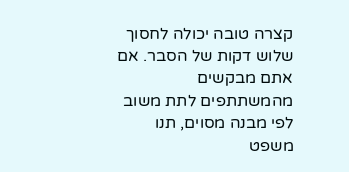קצרה טובה יכולה לחסוך שלוש דקות של הסבר. אם אתם מבקשים מהמשתתפים לתת משוב לפי מבנה מסוים, תנו משפט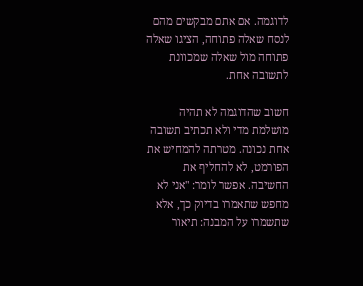לדוגמה. אם אתם מבקשים מהם לנסח שאלה פתוחה, הציגו שאלה פתוחה מול שאלה שמכוונת לתשובה אחת.

חשוב שהדוגמה לא תהיה מושלמת מדי ולא תכתיב תשובה אחת נכונה. מטרתה להמחיש את הפורמט, לא להחליף את החשיבה. אפשר לומר: "אני לא מחפש שתאמרו בדיוק כך, אלא שתשמרו על המבנה: תיאור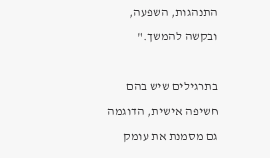התנהגות, השפעה, ובקשה להמשך."

בתרגילים שיש בהם חשיפה אישית, הדוגמה גם מסמנת את עומק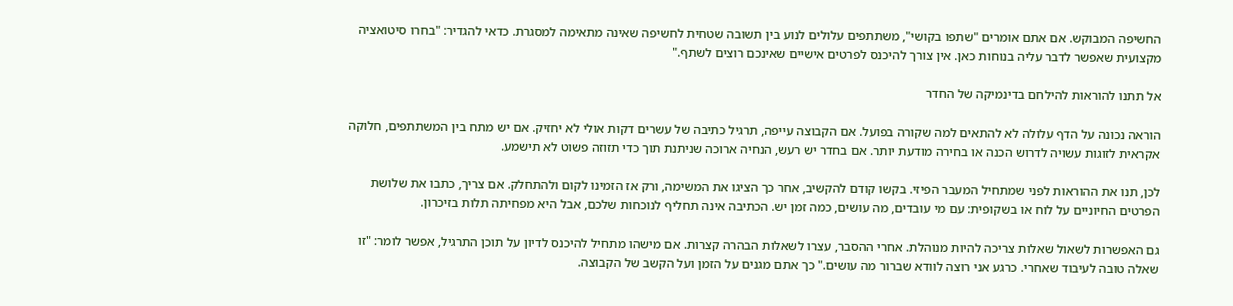החשיפה המבוקש. אם אתם אומרים "שתפו בקושי", משתתפים עלולים לנוע בין תשובה שטחית לחשיפה שאינה מתאימה למסגרת. כדאי להגדיר: "בחרו סיטואציה מקצועית שאפשר לדבר עליה בנוחות כאן. אין צורך להיכנס לפרטים אישיים שאינכם רוצים לשתף."

אל תתנו להוראות להילחם בדינמיקה של החדר

הוראה נכונה על הדף עלולה לא להתאים למה שקורה בפועל. אם הקבוצה עייפה, תרגיל כתיבה של עשרים דקות אולי לא יחזיק. אם יש מתח בין המשתתפים, חלוקה אקראית לזוגות עשויה לדרוש הכנה או בחירה מודעת יותר. אם בחדר יש רעש, הנחיה ארוכה שניתנת תוך כדי תזוזה פשוט לא תישמע.

לכן, תנו את ההוראות לפני שמתחיל המעבר הפיזי. בקשו קודם להקשיב, אחר כך הציגו את המשימה, ורק אז הזמינו לקום ולהתחלק. אם צריך, כתבו את שלושת הפרטים החיוניים על לוח או בשקופית: עם מי עובדים, מה עושים, כמה זמן יש. הכתיבה אינה תחליף לנוכחות שלכם, אבל היא מפחיתה תלות בזיכרון.

גם האפשרות לשאול שאלות צריכה להיות מנוהלת. אחרי ההסבר, עצרו לשאלות הבהרה קצרות. אם מישהו מתחיל להיכנס לדיון על תוכן התרגיל, אפשר לומר: "זו שאלה טובה לעיבוד שאחרי. כרגע אני רוצה לוודא שברור מה עושים." כך אתם מגנים על הזמן ועל הקשב של הקבוצה.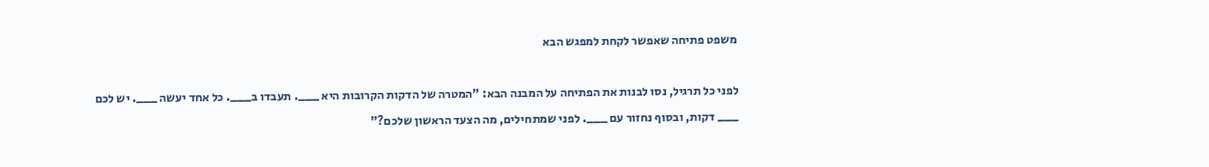משפט פתיחה שאפשר לקחת למפגש הבא

לפני כל תרגיל, נסו לבנות את הפתיחה על המבנה הבא: "המטרה של הדקות הקרובות היא ___. תעבדו ב___. כל אחד יעשה ___. יש לכם ___ דקות, ובסוף נחזור עם ___. לפני שמתחילים, מה הצעד הראשון שלכם?"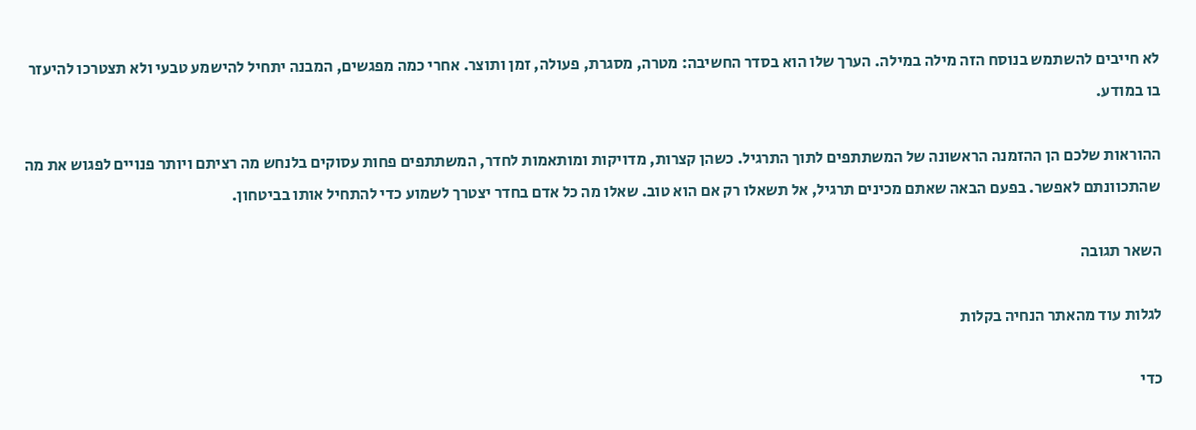לא חייבים להשתמש בנוסח הזה מילה במילה. הערך שלו הוא בסדר החשיבה: מטרה, מסגרת, פעולה, זמן ותוצר. אחרי כמה מפגשים, המבנה יתחיל להישמע טבעי ולא תצטרכו להיעזר בו במודע.

ההוראות שלכם הן ההזמנה הראשונה של המשתתפים לתוך התרגיל. כשהן קצרות, מדויקות ומותאמות לחדר, המשתתפים פחות עסוקים בלנחש מה רציתם ויותר פנויים לפגוש את מה שהתכוונתם לאפשר. בפעם הבאה שאתם מכינים תרגיל, אל תשאלו רק אם הוא טוב. שאלו מה כל אדם בחדר יצטרך לשמוע כדי להתחיל אותו בביטחון.

השאר תגובה

לגלות עוד מהאתר הנחיה בקלות

כדי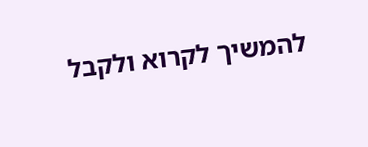להמשיך לקרוא ולקבל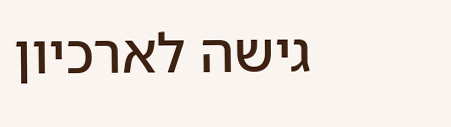גישה לארכיון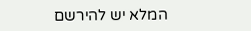המלא יש להירשם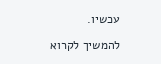עכשיו.

להמשיך לקרוא